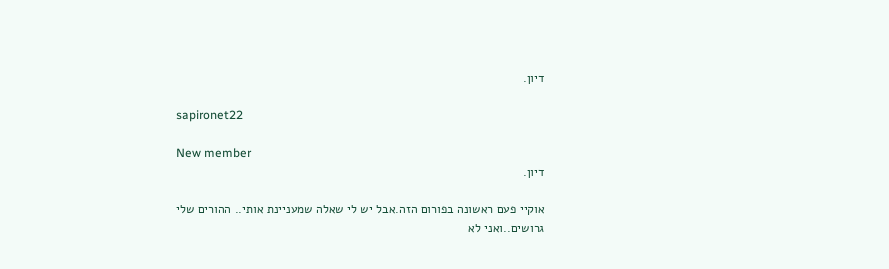דיון.

sapironet22

New member
דיון.

אוקיי פעם ראשונה בפורום הזה.אבל יש לי שאלה שמעניינת אותי.. ההורים שלי גרושים..ואני לא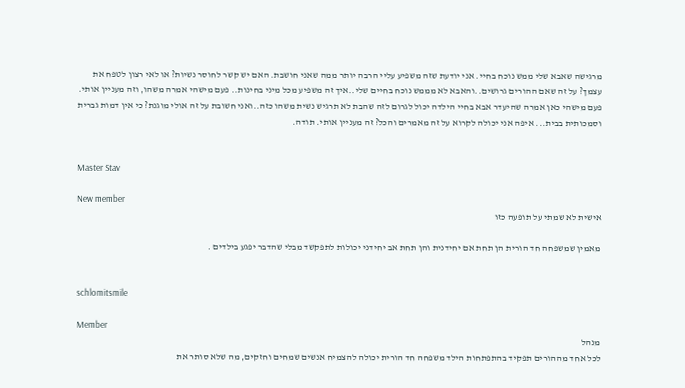מרגישה שאבא שלי ממש נוכח בחיי. אני יודעת שזה משפיע עליי הרבה יותר ממה שאני חושבת. האם יש קשר לחוסר נשיות? או לאי רצון לטפח את עצמך? על זה שאם ההורים גרושים..והאבא לא מממש נוכח בחיים שלי..איך זה משפיע מכל מיני בחינות.. פעם מישהי אמרה משהו, וזה מעניין אותי. פעם מישהי כאן אמרה שהיעדר אבא בחיי הילדה יכול לגרום לזה שהבת לא תרגיש נשית משהו כזה..ואני חשובת על זה אולי מוגנת? כי אין דמות גברית וסמכותית בבית... איפה אני יכולה לקרוא על זה מאמרים והכל? זה מעניין אותי. תודה.


Master Stav

New member
אישית לא שמתי על תופעה כזו

מאמין שמשפחה חד הורית הן תחת אם יחידנית והן תחת אב יחידני יכולות לתפקשד מבלי שהדבר יפגע בילדים .


schlomitsmile

Member
מנהל
לכל אחד מההורים תפקיד בהתפתחות הילד משפחה חד הורית יכולה להצמיח אנשים שמחים וחזקים, מה שלא סותר את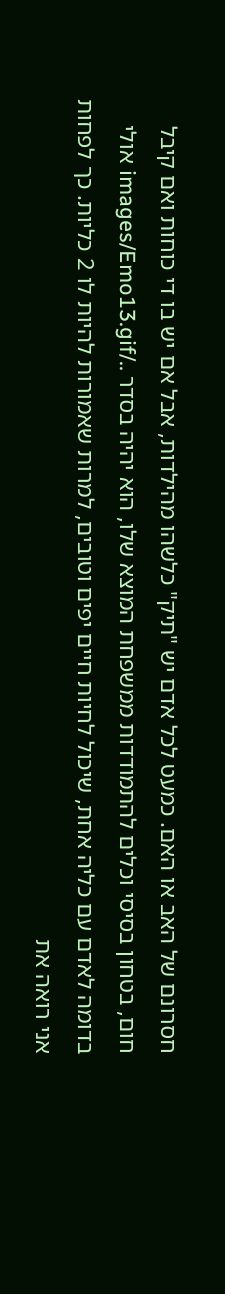חסרונם של האב או האם. כמעט לכל אדם יש "תיק" כלשהו מהילדות, אבל אם יש בו די כוחות ואם קיבל חום, בטחון בסיסי וכלים להתמודדות ממשפחת המוצא שלו, הוא יהיה בסדר ../images/Emo13.gif אולי בדומה לאדם עם כליה אחת, שיכול לחיות חיים יפים וטובים, למרות שאמורות להיות לו 2 כליות. כך לפחות אני רואה את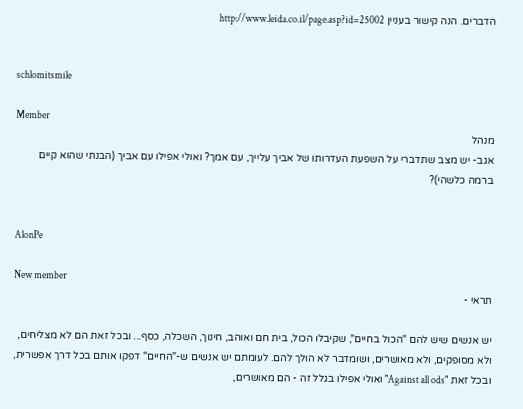הדברים. הנה קישור בעניין http://www.leida.co.il/page.asp?id=25002


schlomitsmile

Member
מנהל
אגב- יש מצב שתדברי על השפעת העדרותו של אביך עלייך, עם אמך? ואולי אפילו עם אביך (הבנתי שהוא קיים ברמה כלשהי)?


AlonPe

New member
תראי -

יש אנשים שיש להם "הכול בחיים", שקיבלו הכול, בית חם ואוהב, חינוך, השכלה, כסף... ובכל זאת הם לא מצליחים, ולא מסופקים, ולא מאושרים, ושומדבר לא הולך להם. לעומתם יש אנשים ש-"החיים" דפקו אותם בכל דרך אפשרית, ובכל זאת "Against all ods" ואולי אפילו בגלל זה - הם מאושרים,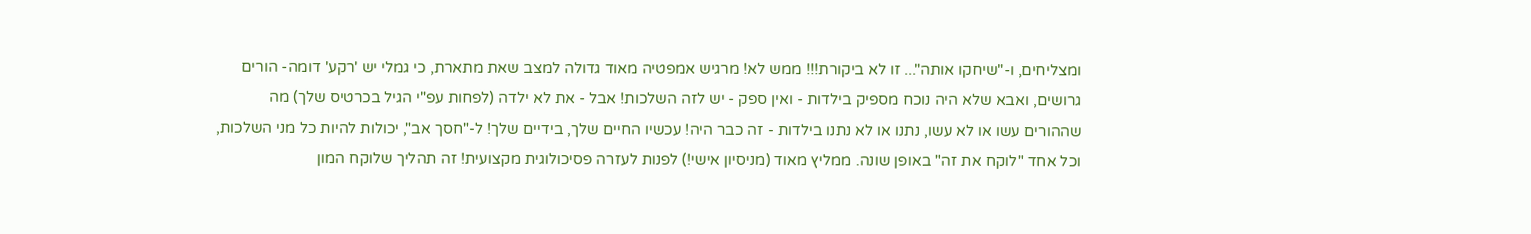ומצליחים, ו-"שיחקו אותה"... זו לא ביקורת!!! ממש לא! מרגיש אמפטיה מאוד גדולה למצב שאת מתארת, כי גמלי יש 'רקע' דומה- הורים גרושים, ואבא שלא היה נוכח מספיק בילדות - ואין ספק - יש לזה השלכות! אבל - את לא ילדה (לפחות עפ"י הגיל בכרטיס שלך) מה שההורים עשו או לא עשו, נתנו או לא נתנו בילדות - זה כבר היה! עכשיו החיים שלך, בידיים שלך! ל-"חסך אב", יכולות להיות כל מני השלכות, וכל אחד "לוקח את זה" באופן שונה. ממליץ מאוד (מניסיון אישי!) לפנות לעזרה פסיכולוגית מקצועית! זה תהליך שלוקח המון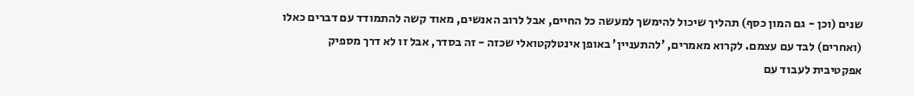שנים (וכן - גם המון כסף) תהליך שיכול להימשך למעשה כל החיים, אבל לרוב האנשים, מאוד קשה להתמודד עם דברים כאלו (ואחרים) לבד עם עצמם. לקרוא מאמרים, 'להתעניין' באופן אינטלקטואלי שכזה - זה בסדר, אבל זו לא דרך מספיק אפקטיבית לעבוד עם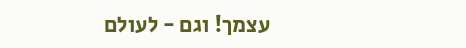עצמך! וגם - לעולם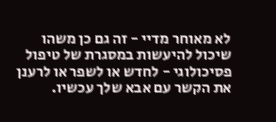לא מאוחר מדיי - זה גם כן משהו שיכול להיעשות במסגרת של טיפול פסיכולוגי - לחדש או לשפר או לרענן את הקשר עם אבא שלך עכשיו.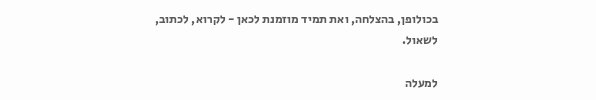בכולופן, בהצלחה, ואת תמיד מוזמנת לכאן - לקרוא, לכתוב, לשאול.

למעלה